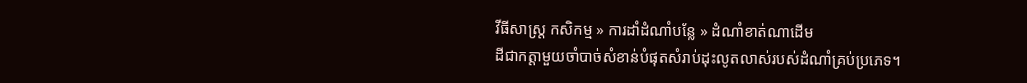វីធីសាស្ត្រ កសិកម្ម » ការដាំដំណាំបន្លែ » ដំណាំខាត់ណាដើម
ដីជាកត្តាមួយចាំបាច់សំខាន់បំផុតសំរាប់ដុះលូតលាស់របស់ដំណាំគ្រប់ប្រភេទ។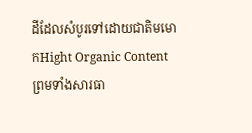ដីដែលសំបូរទៅដោយជាតិមមោកHight Organic Content
ព្រមទាំងសារធា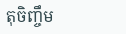តុចិញ្ចឹម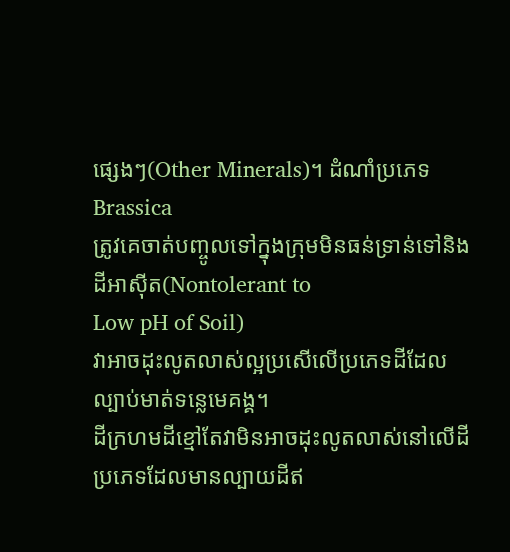ផ្សេងៗ(Other Minerals)។ ដំណាំប្រភេទBrassica
ត្រូវគេចាត់បញ្ចូលទៅក្នុងក្រុមមិនធន់ទ្រាន់ទៅនិងដីអាស៊ីត(Nontolerant to
Low pH of Soil)
វាអាចដុះលូតលាស់ល្អប្រសើលើប្រភេទដីដែលល្បាប់មាត់ទន្លេមេគង្គ។
ដីក្រហមដីខ្មៅតែវាមិនអាចដុះលូតលាស់នៅលើដីប្រភេទដែលមានល្បាយដីឥ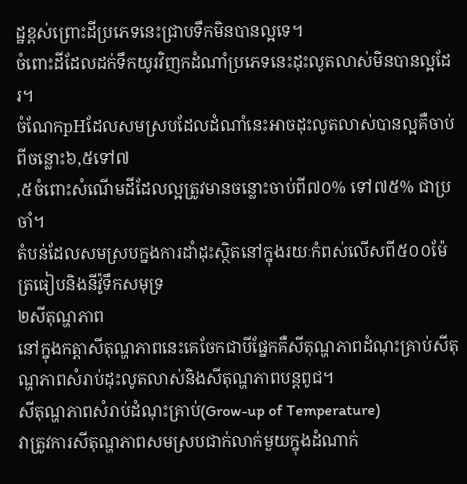ដ្ឋខ្ពស់ព្រោះដីប្រភេទនេះជ្រាបទឹកមិនបានល្អទេ។
ចំពោះដីដែលដក់ទឹកយូរវិញកដំណាំប្រភេទនេះដុះលូតលាស់មិនបានល្អដែរ។
ចំណែកpHដែលសមស្របដែលដំណាំនេះអាចដុះលូតលាស់បានល្អគឺចាប់ពីចន្លោះ៦,៥ទៅ៧
,៥ចំពោះសំណើមដីដែលល្អត្រូវមានចន្លោះចាប់ពី៧០% ទៅ៧៥% ជាប្រចាំ។
តំបន់ដែលសមស្របក្នងការដាំដុះស្ថិតនៅក្នុងរយៈកំពស់លើសពី៥០០ម៉ែត្រធៀបនិងនីវ៉ូទឹកសមុទ្រ
២សីតុណ្ហភាព
នៅក្នុងកត្តាសីតុណ្ហភាពនេះគេចែកជាបីផ្នែកគឺសីតុណ្ហភាពដំណុះគ្រាប់សីតុណ្ហភាពសំរាប់ដុះលូតលាស់និងសីតុណ្ហភាពបន្តពូជ។
សីតុណ្ហភាពសំរាប់ដំណុះគ្រាប់(Grow-up of Temperature)
វាត្រូវការសីតុណ្ហភាពសមស្របជាក់លាក់មួយក្នុងដំណាក់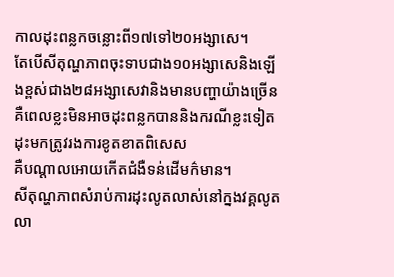កាលដុះពន្លកចន្លោះពី១៧ទៅ២០អង្សាសេ។
តែបើសីតុណ្ហភាពចុះទាបជាង១០អង្សាសេនិងឡើងខ្ពស់ជាង២៨អង្សាសេវានិងមានបញ្ហាយ៉ាងច្រើនគឺពេលខ្លះមិនអាចដុះពន្លកបាននិងករណីខ្លះទៀតដុះមកត្រូវរងការខូតខាតពិសេស
គឺបណ្តាលអោយកើតជំងឺទន់ដើមក៌មាន។
សីតុណ្ហភាពសំរាប់ការដុះលូតលាស់នៅក្នងវគ្គលូតលា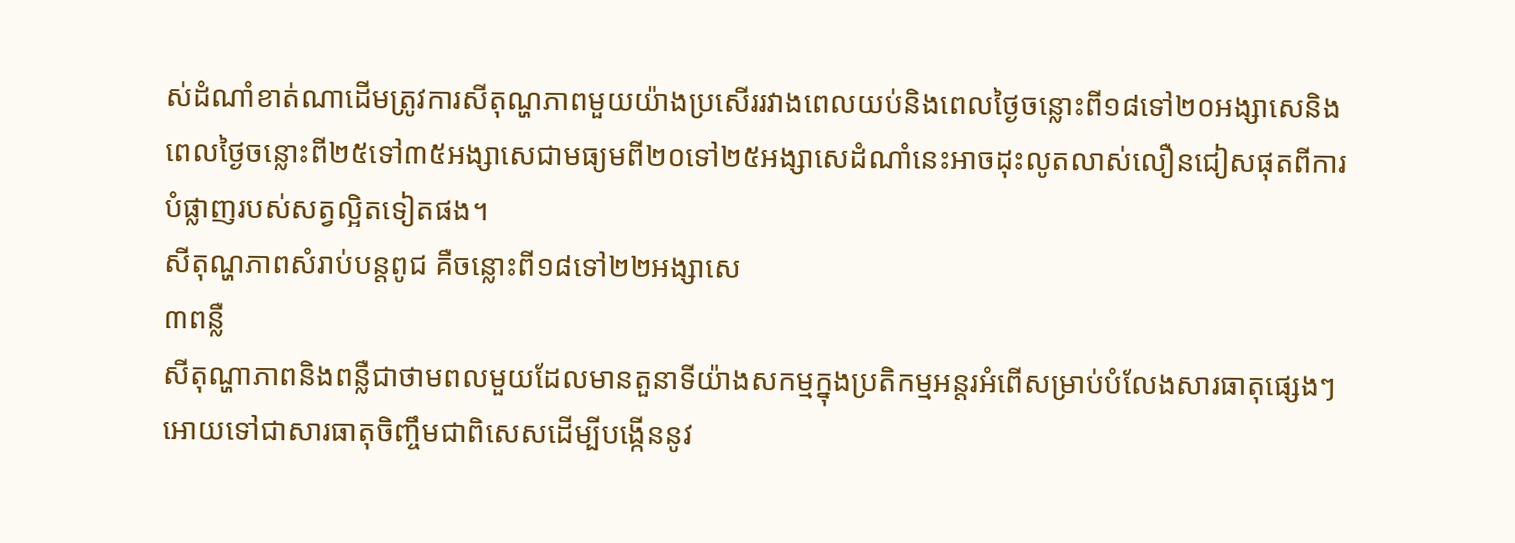ស់ដំណាំខាត់ណាដើមត្រូវការសីតុណ្ហភាពមួយយ៉ាងប្រសើររវាងពេលយប់និងពេលថ្ងៃចន្លោះពី១៨ទៅ២០អង្សាសេនិងពេលថ្ងៃចន្លោះពី២៥ទៅ៣៥អង្សាសេជាមធ្យមពី២០ទៅ២៥អង្សាសេដំណាំនេះអាចដុះលូតលាស់លឿនជៀសផុតពីការបំផ្លាញរបស់សត្វល្អិតទៀតផង។
សីតុណ្ហភាពសំរាប់បន្តពូជ គឺចន្លោះពី១៨ទៅ២២អង្សាសេ
៣ពន្លឺ
សីតុណ្ហាភាពនិងពន្លឺជាថាមពលមួយដែលមានតួនាទីយ៉ាងសកម្មក្នុងប្រតិកម្មអន្តរអំពើសម្រាប់បំលែងសារធាតុផ្សេងៗអោយទៅជាសារធាតុចិញ្ចឹមជាពិសេសដើម្បីបង្កើននូវ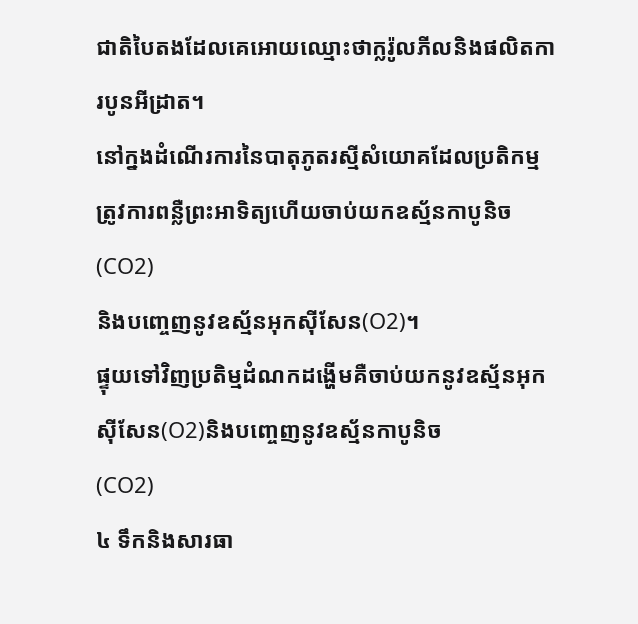ជាតិបៃតងដែលគេអោយឈ្មោះថាក្លរ៉ូលភីលនិងផលិតការបូនអីដ្រាត។
នៅក្នងដំណើរការនៃបាតុភូតរស្មីសំយោគដែលប្រតិកម្មត្រូវការពន្លឺព្រះអាទិត្យហើយចាប់យកឧស្ម័នកាបូនិច(CO2)
និងបញ្ចេញនូវឧស្ម័នអុកស៊ីសែន(O2)។
ផ្ទុយទៅវិញប្រតិម្មដំណកដង្ហើមគឺចាប់យកនូវឧស្ម័នអុកស៊ីសែន(O2)និងបញ្ចេញនូវឧស្ម័នកាបូនិច
(CO2)
៤ ទឹកនិងសារធា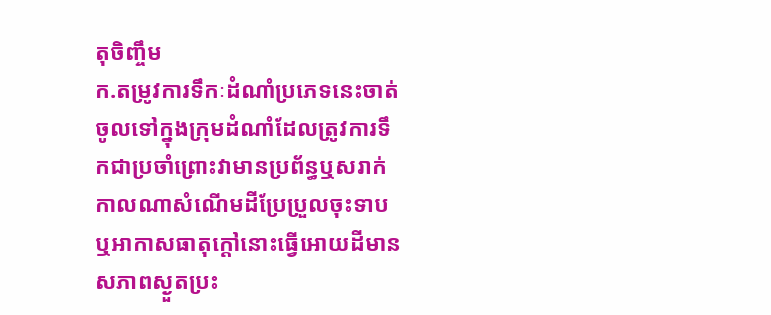តុចិញ្ចឹម
ក.តម្រូវការទឹកៈដំណាំប្រភេទនេះចាត់ចូលទៅក្នុងក្រុមដំណាំដែលត្រូវការទឹកជាប្រចាំព្រោះវាមានប្រព័ន្ធឬសរាក់កាលណាសំណើមដីប្រែប្រួលចុះទាបឬអាកាសធាតុក្ដៅនោះធ្វើអោយដីមានសភាពស្ងួតប្រះ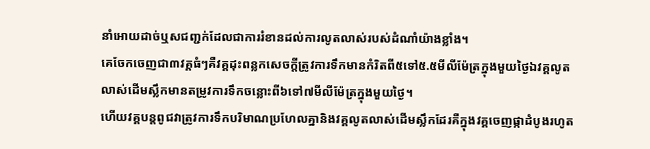នាំអោយដាច់ឬសជញ្ជក់ដែលជាការរំខានដល់ការលូតលាស់របស់ដំណាំយ៉ាងខ្លាំង។
គេចែកចេញជា៣វគ្គធំៗគឺវគ្គដុះពន្លកសេចក្តីត្រូវការទឹកមានកំរិតពី៥ទៅ៥.៥មីលីម៉ែត្រក្នុងមួយថ្ងៃឯវគ្គលូតលាស់ដើមស្លឹកមានតម្រូវការទឹកចន្លោះពី៦ទៅ៧មីលីម៉ែត្រក្នុងមួយថ្ងៃ។
ហើយវគ្គបន្តពូជវាត្រូវការទឹកបរិមាណប្រហែលគ្នានិងវគ្គលូតលាស់ដើមស្លឹកដែរគឺក្នុងវគ្គចេញផ្កាដំបូងរហូត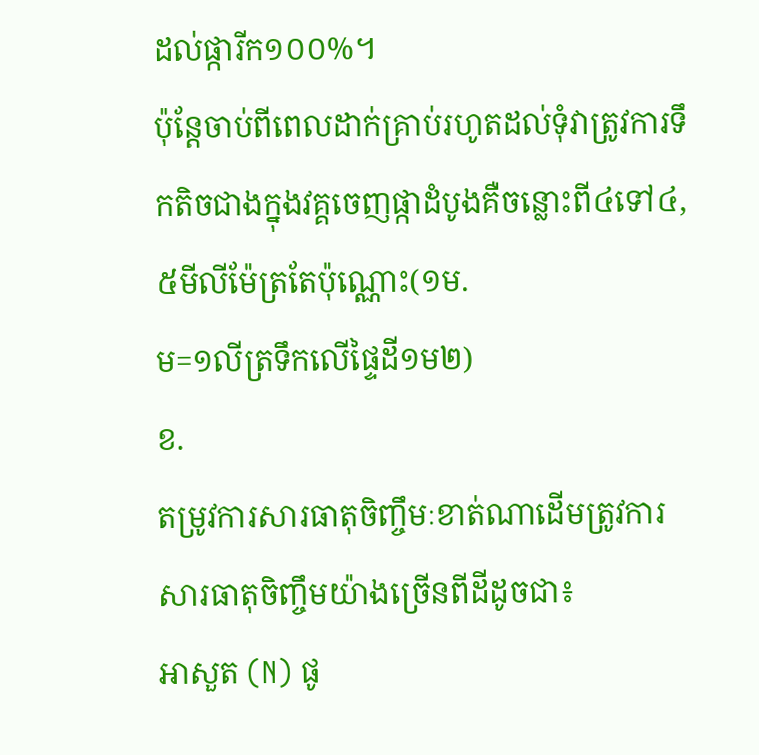ដល់ផ្ការីក១០០%។
ប៉ុន្តែចាប់ពីពេលដាក់គ្រាប់រហូតដល់ទុំវាត្រូវការទឹកតិចជាងក្នុងវគ្គចេញផ្កាដំបូងគឺចន្លោះពី៤ទៅ៤,៥មីលីម៉ែត្រតែប៉ុណ្ណោះ(១ម.
ម=១លីត្រទឹកលើផ្ទៃដី១ម២)
ខ.
តម្រូវការសារធាតុចិញ្ចឹមៈខាត់ណាដើមត្រូវការសារធាតុចិញ្ចឹមយ៉ាងច្រើនពីដីដូចជា៖
អាសួត (N) ផូ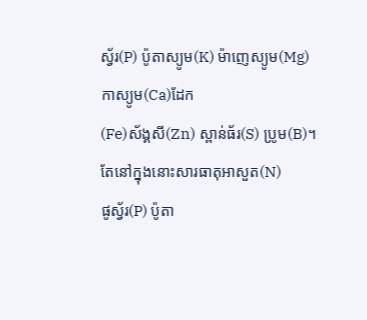ស្វ័រ(P) ប៉ូតាស្យូម(K) ម៉ាញេស្យូម(Mg)កាស្យូម(Ca)ដែក
(Fe)ស័ង្គសី(Zn) ស្ពាន់ធ័រ(S) ប្រូម(B)។តែនៅក្នុងនោះសារធាតុអាសួត(N)
ផូស្វ័រ(P) ប៉ូតា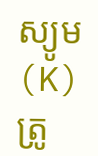ស្យូម(K)
ត្រូ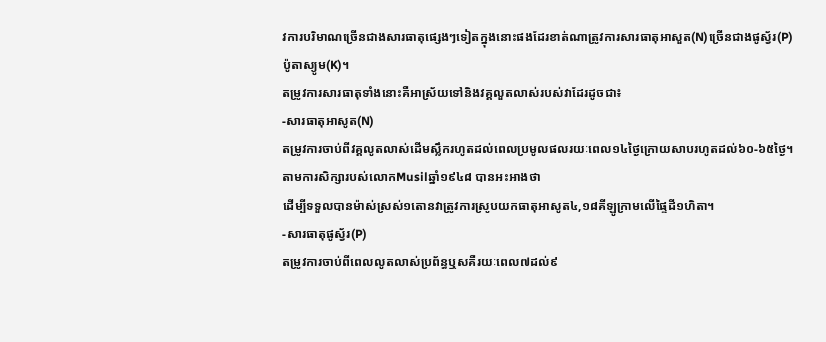វការបរិមាណច្រើនជាងសារធាតុផ្សេងៗទៀតក្នុងនោះផងដែរខាត់ណាត្រូវការសារធាតុអាសួត(N)ច្រើនជាងផូស្វ័រ(P)
ប៉ូតាស្យូម(K)។
តម្រូវការសារធាតុទាំងនោះគឺអាស្រ័យទៅនិងវគ្គលួតលាស់របស់វាដែរដូចជា៖
-សារធាតុអាសូត(N)
តម្រូវការចាប់ពីវគ្គលូតលាស់ដើមស្លឹករហូតដល់ពេលប្រមូលផលរយៈពេល១៤ថ្ងៃក្រោយសាបរហូតដល់៦០-៦៥ថ្ងៃ។
តាមការសិក្សារបស់លោកMusilឆ្នាំ១៩៤៨ បានអះអាងថា
ដើម្បីទទួលបានម៉ាស់ស្រស់១តោនវាត្រូវការស្រូបយកធាតុអាសូត៤,១៨គីឡូក្រាមលើផ្ទៃដី១ហិតា។
-សារធាតុផូស្វ័រ(P)
តម្រូវការចាប់ពីពេលលូតលាស់ប្រព័ន្ធឬសគឺរយៈពេល៧ដល់៩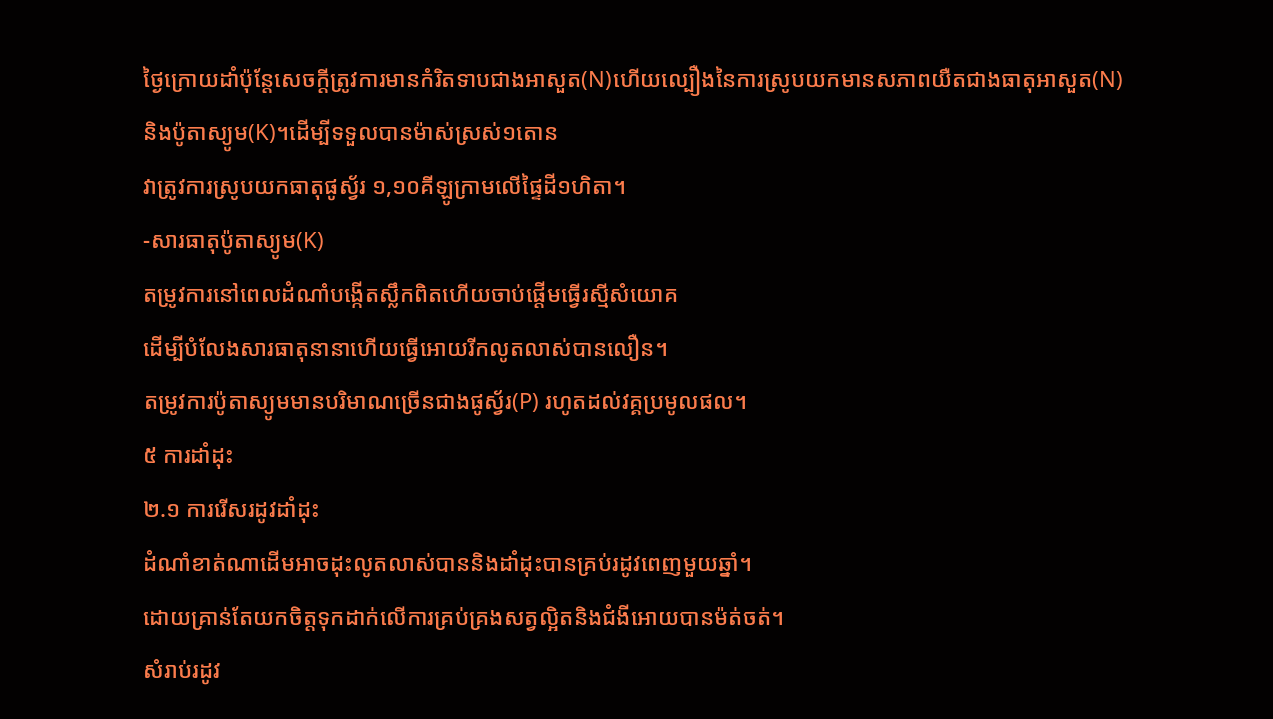ថ្ងៃក្រោយដាំប៉ុន្តែសេចក្តីត្រូវការមានកំរិតទាបជាងអាសួត(N)ហើយល្បឿងនៃការស្រូបយកមានសភាពយឺតជាងធាតុអាសួត(N)
និងប៉ូតាស្យូម(K)។ដើម្បីទទួលបានម៉ាស់ស្រស់១តោន
វាត្រូវការស្រូបយកធាតុផូស្វ័រ ១,១០គីឡូក្រាមលើផ្ទៃដី១ហិតា។
-សារធាតុប៉ូតាស្យូម(K)
តម្រូវការនៅពេលដំណាំបង្កើតស្លឹកពិតហើយចាប់ផ្តើមធ្វើរស្មីសំយោគ
ដើម្បីបំលែងសារធាតុនានាហើយធ្វើអោយរីកលូតលាស់បានលឿន។
តម្រូវការប៉ូតាស្យូមមានបរិមាណច្រើនជាងផូស្វ័រ(P) រហូតដល់វគ្គប្រមូលផល។
៥ ការដាំដុះ
២.១ ការរើសរដូវដាំដុះ
ដំណាំខាត់ណាដើមអាចដុះលូតលាស់បាននិងដាំដុះបានគ្រប់រដូវពេញមួយឆ្នាំ។
ដោយគ្រាន់តែយកចិត្តទុកដាក់លើការគ្រប់គ្រងសត្វល្អិតនិងជំងីអោយបានម៉ត់ចត់។
សំរាប់រដូវ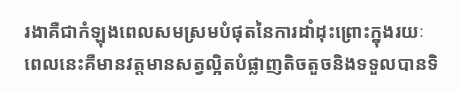រងាគឺជាកំឡុងពេលសមស្រមបំផុតនៃការដាំដុះព្រោះក្នុងរយៈពេលនេះគឺមានវត្តមានសត្វល្អិតបំផ្លាញតិចតួចនិងទទួលបានទិ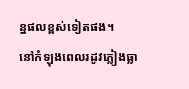ន្នផលខ្ពស់ទៀតផង។
នៅកំឡុងពេលរដូវភ្លៀងធ្លា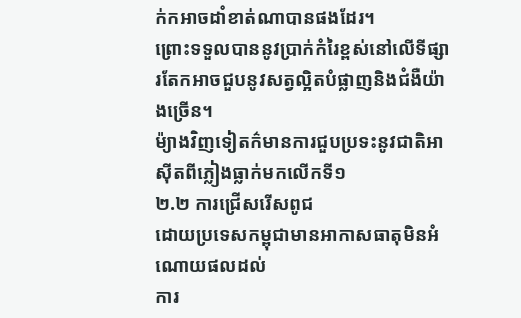ក់កអាចដាំខាត់ណាបានផងដែរ។
ព្រោះទទួលបាននូវប្រាក់កំរៃខ្ពស់នៅលើទីផ្សារតែកអាចជួបនូវសត្វល្អិតបំផ្លាញនិងជំងឺយ៉ាងច្រើន។
ម៉្យាងវិញទៀតក៌មានការជួបប្រទះនូវជាតិអាស៊ីតពីភ្លៀងធ្លាក់មកលើកទី១
២.២ ការជ្រើសរើសពូជ
ដោយប្រទេសកម្ពុជាមានអាកាសធាតុមិនអំណោយផលដល់
ការ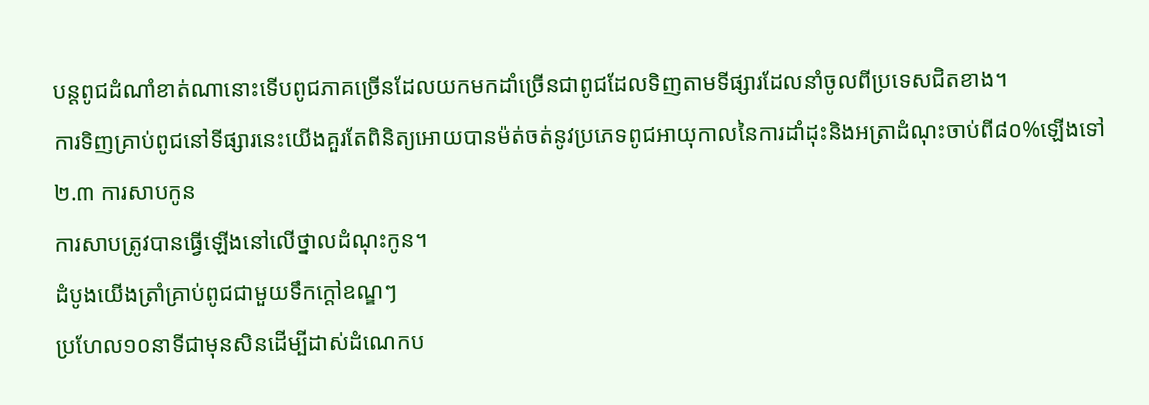បន្តពូជដំណាំខាត់ណានោះទើបពូជភាគច្រើនដែលយកមកដាំច្រើនជាពូជដែលទិញតាមទីផ្សារដែលនាំចូលពីប្រទេសជិតខាង។
ការទិញគ្រាប់ពូជនៅទីផ្សារនេះយើងគួរតែពិនិត្យអោយបានម៉ត់ចត់នូវប្រភេទពូជអាយុកាលនៃការដាំដុះនិងអត្រាដំណុះចាប់ពី៨០%ឡើងទៅ
២.៣ ការសាបកូន
ការសាបត្រូវបានធ្វើឡើងនៅលើថ្នាលដំណុះកូន។
ដំបូងយើងត្រាំគ្រាប់ពូជជាមួយទឹកក្តៅឧណ្ឌៗ
ប្រហែល១០នាទីជាមុនសិនដើម្បីដាស់ដំណេកប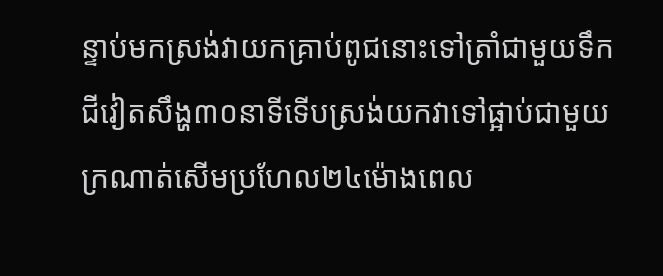ន្ទាប់មកស្រង់វាយកគ្រាប់ពូជនោះទៅត្រាំជាមួយទឹក
ជីវៀតសឹង្ហ៣០នាទីទើបស្រង់យកវាទៅផ្អាប់ជាមួយក្រណាត់សើមប្រហែល២៤ម៉ោងពេល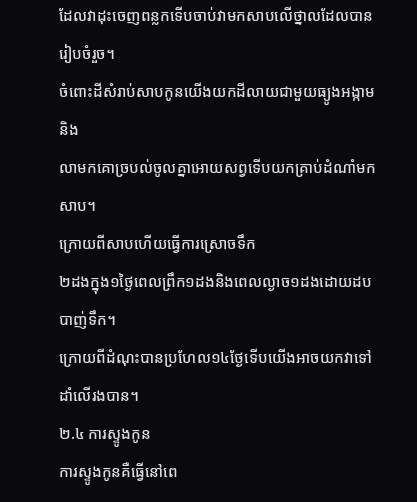ដែលវាដុះចេញពន្លកទើបចាប់វាមកសាបលើថ្នាលដែលបានរៀបចំរួច។
ចំពោះដីសំរាប់សាបកូនយើងយកដីលាយជាមួយធ្យូងអង្កាមនិង
លាមកគោច្របល់ចូលគ្នាអោយសព្វទើបយកគ្រាប់ដំណាំមកសាប។
ក្រោយពីសាបហើយធ្វើការស្រោចទឹក
២ដងក្នុង១ថ្ងៃពេលព្រឹក១ដងនិងពេលល្ងាច១ដងដោយដបបាញ់ទឹក។
ក្រោយពីដំណុះបានប្រហែល១៤ថ្ងែទើបយើងអាចយកវាទៅដាំលើរងបាន។
២.៤ ការស្ទូងកូន
ការស្ទូងកូនគឺធ្វើនៅពេ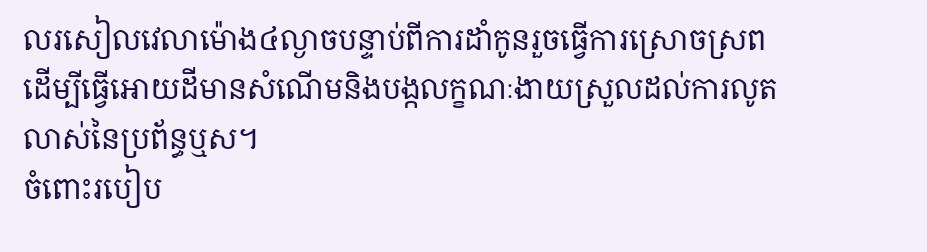លរសៀលវេលាម៉ោង៤ល្ងាចបន្ទាប់ពីការដាំកូនរួចធ្វើការស្រោចស្រព
ដើម្បីធ្វើអោយដីមានសំណើមនិងបង្កលក្ខណៈងាយស្រួលដល់ការលូតលាស់នៃប្រព័ន្ធឬស។
ចំពោះរបៀប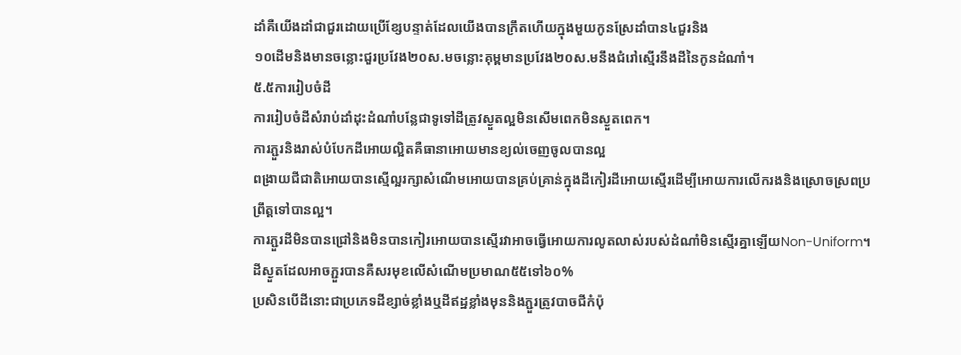ដាំគឺយើងដាំជាជួរដោយប្រើខ្សែបន្ទាត់ដែលយើងបានក្រឹតហើយក្នុងមួយកូនស្រែដាំបាន៤ជួរនិង
១០ដើមនិងមានចន្លោះជួរប្រវែង២០ស.មចន្លោះគុម្ពមានប្រវែង២០ស.មនឹងជំរៅស្មើរនឹងដីនៃកូនដំណាំ។
៥.៥ការរៀបចំដី
ការរៀបចំដីសំរាប់ដាំដុះដំណាំបន្លែជាទូទៅដីត្រូវស្ងួតល្អមិនសើមពេកមិនស្ងួតពេក។
ការភ្ជួរនិងរាស់បំបែកដីអោយល្អិតគឺធានាអោយមានខ្យល់ចេញចូលបានល្អ
ពង្រាយជីជាតិអោយបានស្មើល្អរក្សាសំណើមអោយបានគ្រប់គ្រាន់ក្នុងដីកៀរដីអោយស្មើរដើម្បីអោយការលើករងនិងស្រោចស្រពប្រព្រឹត្តទៅបានល្អ។
ការភ្ជួរដីមិនបានជ្រៅនិងមិនបានកៀរអោយបានស្មើរវាអាចធ្វើអោយការលូតលាស់របស់ដំណាំមិនស្មើរគ្នាឡើយNon-Uniform។
ដីស្ងួតដែលអាចភ្ជួរបានគឺសរមុខលើសំណើមប្រមាណ៥៥ទៅ៦០%
ប្រសិនបើដីនោះជាប្រភេទដីខ្សាច់ខ្លាំងឬដីឥដ្ឋខ្លាំងមុននិងភ្ជួរត្រូវបាចជីកំប៉ុ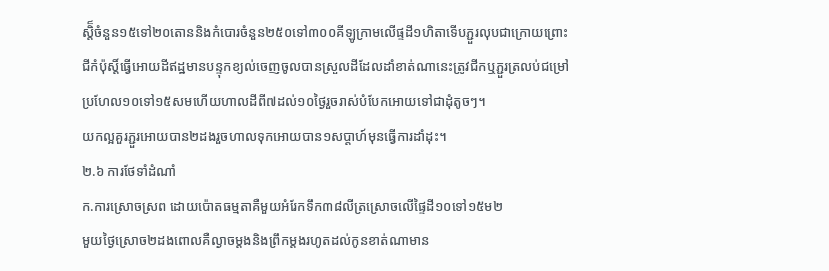ស្តិ៏ចំនួន១៥ទៅ២០តោននិងកំបោរចំនួន២៥០ទៅ៣០០គីឡូក្រាមលើផ្ទដី១ហិតាទើបភ្ជួរលុបជាក្រោយព្រោះជីកំប៉ុស្តិ៍ធ្វើអោយដីឥដ្ឋមានបន្ទុកខ្យល់ចេញចូលបានស្រួលដីដែលដាំខាត់ណានេះត្រូវជីកឬភ្ជួរត្រលប់ជម្រៅប្រហែល១០ទៅ១៥សមហើយហាលដីពី៧ដល់១០ថ្ងៃរួចរាស់បំបែកអោយទៅជាដុំតូចៗ។
យកល្អគួរភ្ជួរអោយបាន២ដងរួចហាលទុកអោយបាន១សប្តាហ៍មុនធ្វើការដាំដុះ។
២.៦ ការថែទាំដំណាំ
ក.ការស្រោចស្រព ដោយប៉ោតធម្មតាគឺមួយអំរែកទឹក៣៨លីត្រស្រោចលើផ្ទៃដី១០ទៅ១៥ម២
មួយថ្ងៃស្រោច២ដងពោលគឺល្ងាចម្តងនិងព្រឹកម្តងរហូតដល់កូនខាត់ណាមាន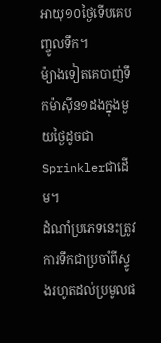អាយុ១០ថ្ងៃទើបគេបញ្ចូលទឹក។
ម៉្យាងទៀតគេបាញ់ទឹកម៉ាស៊ីន១ដងក្នុងមួយថ្ងៃដូចជាSprinklerជាដើម។
ដំណាំប្រភេទនេះត្រូវការទឹកជាប្រចាំពីស្ទូងរហូតដល់ប្រមូលផ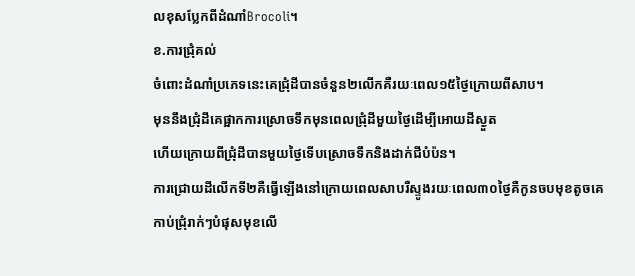លខុសប្លែកពីដំណាំBrocoli។
ខ.ការជ្រុំគល់
ចំពោះដំណាំប្រភេទនេះគេជ្រុំដីបានចំនួន២លើកគឺរយៈពេល១៥ថ្ងៃក្រោយពីសាប។
មុននឹងជ្រុំដីគេផ្អាកការស្រោចទឹកមុនពេលជ្រុំដីមួយថ្ងៃដើម្បីអោយដីស្ងួត
ហើយក្រោយពីជ្រុំដីបានមួយថ្ងៃទើបស្រោចទឹកនិងដាក់ជីបំប៉ន។
ការជ្រោយដីលើកទី២គឺធ្វើឡើងនៅក្រោយពេលសាបរឺស្ទូងរយៈពេល៣០ថ្ងៃគឺកូនចបមុខតូចគេកាប់ជ្រុំរាក់ៗបំផុសមុខលើ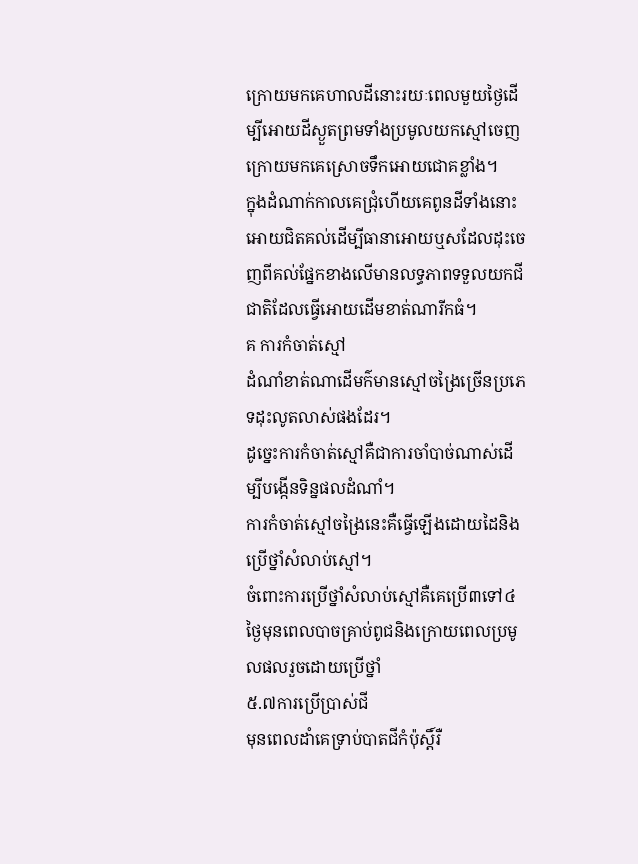ក្រោយមកគេហាលដីនោះរយៈពេលមួយថ្ងៃដើម្បីអោយដីស្ងួតព្រមទាំងប្រមូលយកស្មៅចេញក្រោយមកគេស្រោចទឹកអោយជោគខ្លាំង។
ក្នុងដំណាក់កាលគេជ្រុំហើយគេពូនដីទាំងនោះអោយជិតគល់ដើម្បីធានាអោយឬសដែលដុះចេញពីគល់ផ្នែកខាងលើមានលទ្ធភាពទទួលយកជីជាតិដែលធ្វើអោយដើមខាត់ណារីកធំ។
គ ការកំចាត់ស្មៅ
ដំណាំខាត់ណាដើមក៌មានស្មៅចង្រៃច្រើនប្រភេទដុះលូតលាស់ផងដែរ។
ដូច្នេះការកំចាត់ស្មៅគឺជាការចាំបាច់ណាស់ដើម្បីបង្កើនទិន្នផលដំណាំ។
ការកំចាត់ស្មៅចង្រៃនេះគឺធ្វើឡើងដោយដៃនិងប្រើថ្នាំសំលាប់ស្មៅ។
ចំពោះការប្រើថ្នាំសំលាប់ស្មៅគឺគេប្រើ៣ទៅ៤ថ្ងៃមុនពេលបាចគ្រាប់ពូជនិងក្រោយពេលប្រមូលផលរួចដោយប្រើថ្នាំ
៥.៧ការប្រើប្រាស់ជី
មុនពេលដាំគេទ្រាប់បាតជីកំប៉ុស្តិ៍រឺ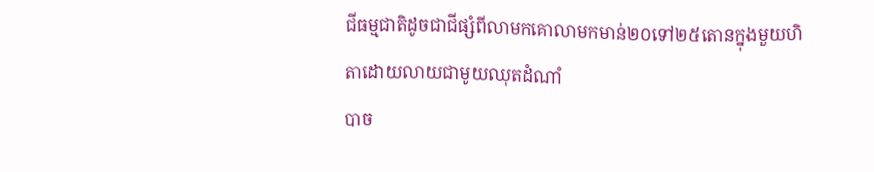ជីធម្មជាតិដូចជាជីផ្សំពីលាមកគោលាមកមាន់២០ទៅ២៥តោនក្នុងមួយហិតាដោយលាយជាមូយឈុតដំណាំ
បាច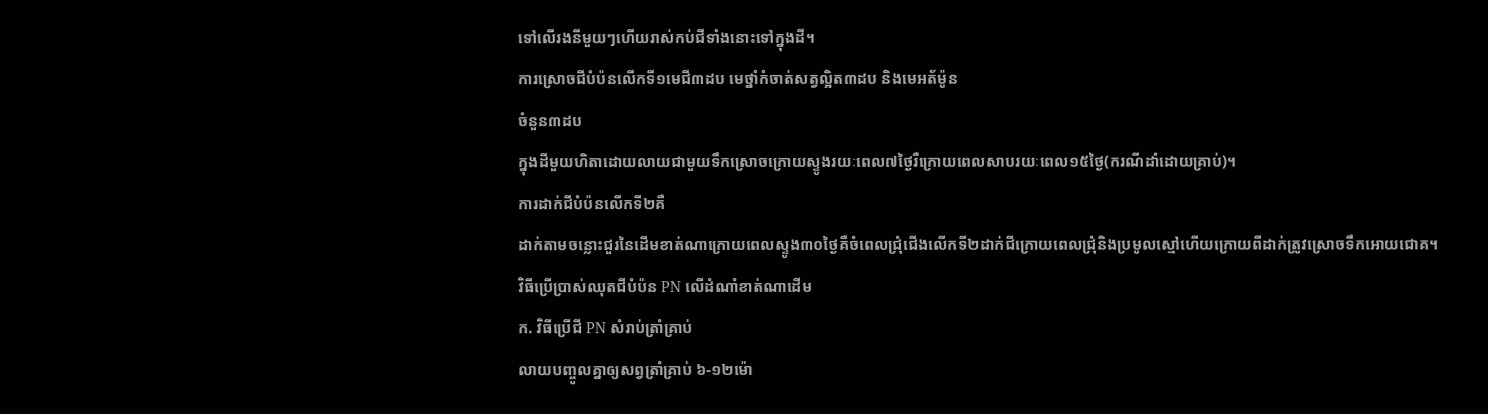ទៅលើរងនីមួយៗហើយរាស់កប់ជីទាំងនោះទៅក្នុងដី។
ការស្រោចជីបំប៉នលើកទី១មេជី៣ដប មេថ្នាំកំចាត់សត្វល្អិត៣ដប និងមេអត័ម៉ូន
ចំនួន៣ដប
ក្នុងដីមួយហិតាដោយលាយជាមួយទឹកស្រោចក្រោយស្ទូងរយៈពេល៧ថ្ងៃរឺក្រោយពេលសាបរយៈពេល១៥ថ្ងៃ(ករណីដាំដោយគ្រាប់)។
ការដាក់ជីបំប៉នលើកទី២គឺ
ដាក់តាមចន្លោះជួរនៃដើមខាត់ណាក្រោយពេលស្ទូង៣០ថ្ងៃគឺចំពេលជ្រុំជើងលើកទី២ដាក់ជីក្រោយពេលជ្រុំនិងប្រមូលស្មៅហើយក្រោយពីដាក់ត្រូវស្រោចទឹកអោយជោគ។
វិធីប្រើប្រាស់ឈុតជីបំប៉ន PN លើដំណាំខាត់ណាដើម
ក. វិធីប្រើជី PN សំរាប់ត្រាំគ្រាប់
លាយបញ្ចូលគ្នាឲ្យសព្វត្រាំគ្រាប់ ៦-១២ម៉ោ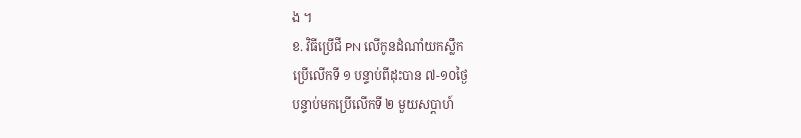ង ។
ខ. វិធីប្រើជី PN លើកូនដំណាំយកស្លឹក
ប្រើលើកទី ១ បន្ទាប់ពីដុះបាន ៧-១០ថ្ងៃ
បន្ទាប់មកប្រើលើកទី ២ មួយសប្តាហ៍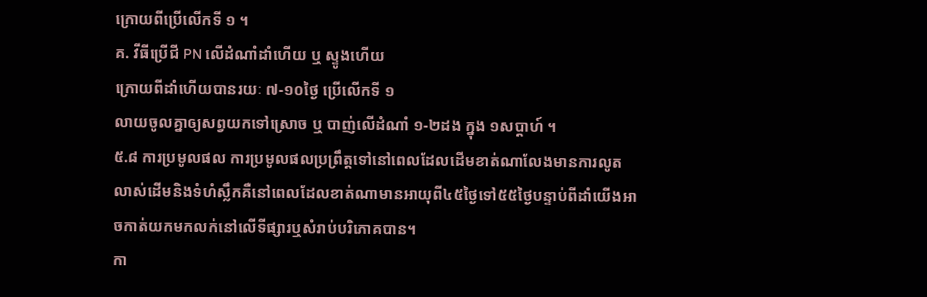ក្រោយពីប្រើលើកទី ១ ។
គ. វីធីប្រើជី PN លើដំណាំដាំហើយ ឬ ស្ទូងហើយ
ក្រោយពីដាំហើយបានរយៈ ៧-១០ថ្ងៃ ប្រើលើកទី ១
លាយចូលគ្នាឲ្យសព្វយកទៅស្រោច ឬ បាញ់លើដំណាំ ១-២ដង ក្នុង ១សប្តាហ៍ ។
៥.៨ ការប្រមូលផល ការប្រមូលផលប្រព្រឹត្តទៅនៅពេលដែលដើមខាត់ណាលែងមានការលូតលាស់ដើមនិងទំហំស្លឹកគឺនៅពេលដែលខាត់ណាមានអាយុពី៤៥ថ្ងៃទៅ៥៥ថ្ងៃបន្ទាប់ពីដាំយើងអាចកាត់យកមកលក់នៅលើទីផ្សារឬសំរាប់បរិភោគបាន។
កា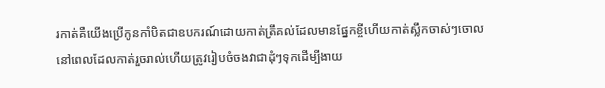រកាត់គឺយើងប្រើកូនកាំបិតជាឧបករណ៍ដោយកាត់ត្រឹគល់ដែលមានផ្នែកខ្ចីហើយកាត់ស្លឹកចាស់ៗចោលនៅពេលដែលកាត់រួចរាល់ហើយត្រូវរៀបចំចងវាជាដុំៗទុកដើម្បីងាយ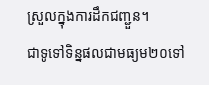ស្រួលក្នុងការដឹកជញ្ជួន។
ជាទូទៅទិន្នផលជាមធ្យម២០ទៅ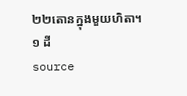២២តោនក្នុងមួយហិតា។
១ ដី
source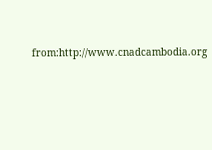from:http://www.cnadcambodia.org